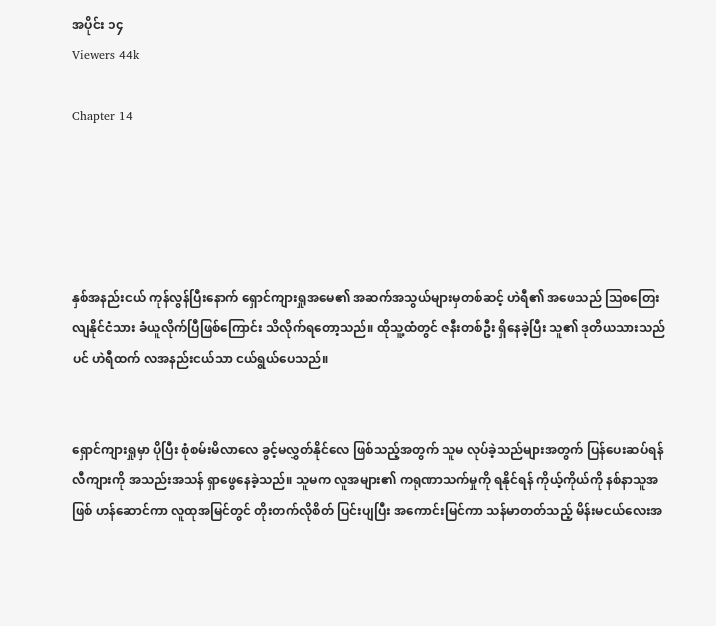အပိုင်း ၁၄
Viewers 44k

Chapter 14





နှစ်အနည်းငယ် ကုန်လွန်ပြီးနောက် ရှောင်ကျားရှုအမေ၏ အဆက်အသွယ်များမှတစ်ဆင့် ဟဲရီ၏ အဖေသည် ဩစတြေးလျနိုင်ငံသား ခံယူလိုက်ပြီဖြစ်ကြောင်း သိလိုက်ရတော့သည်။ ထိုသူ့ထံတွင် ဇနီးတစ်ဦး ရှိနေခဲ့ပြီး သူ၏ ဒုတိယသားသည်ပင် ဟဲရီထက် လအနည်းငယ်သာ ငယ်ရွယ်ပေသည်။


ရှောင်ကျားရှုမှာ ပိုပြီး စုံစမ်းမိလာလေ ခွင့်မလွှတ်နိုင်လေ ဖြစ်သည့်အတွက် သူမ လုပ်ခဲ့သည်များအတွက် ပြန်ပေးဆပ်ရန် လီကျားကို အသည်းအသန် ရှာဖွေနေခဲ့သည်။ သူမက လူအများ၏ ကရုဏာသက်မှုကို ရနိုင်ရန် ကိုယ့်ကိုယ်ကို နစ်နာသူအဖြစ် ဟန်ဆောင်ကာ လူထုအမြင်တွင် တိုးတက်လိုစိတ် ပြင်းပျပြီး အကောင်းမြင်ကာ သန်မာတတ်သည့် မိန်းမငယ်လေးအ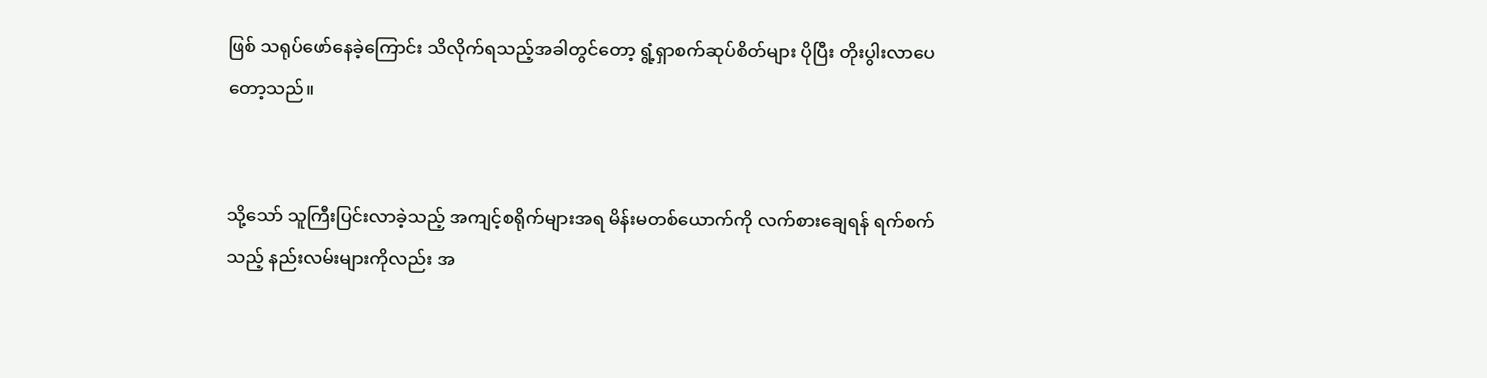ဖြစ် သရုပ်ဖော်နေခဲ့ကြောင်း သိလိုက်ရသည့်အခါတွင်တော့ ရွံ့ရှာစက်ဆုပ်စိတ်များ ပိုပြီး တိုးပွါးလာပေတော့သည်။


သို့သော် သူကြီးပြင်းလာခဲ့သည့် အကျင့်စရိုက်များအရ မိန်းမတစ်ယောက်ကို လက်စားချေရန် ရက်စက်သည့် နည်းလမ်းများကိုလည်း အ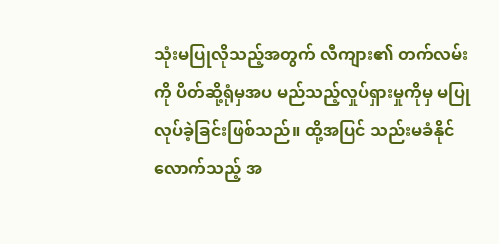သုံးမပြုလိုသည့်အတွက် လီကျား၏ တက်လမ်းကို ပိတ်‌ဆို့ရုံမှအပ မည်သည့်လှုပ်ရှားမှုကိုမှ မပြုလုပ်ခဲ့ခြင်းဖြစ်သည်။ ထို့အပြင် သည်းမခံနိုင်လောက်သည့် အ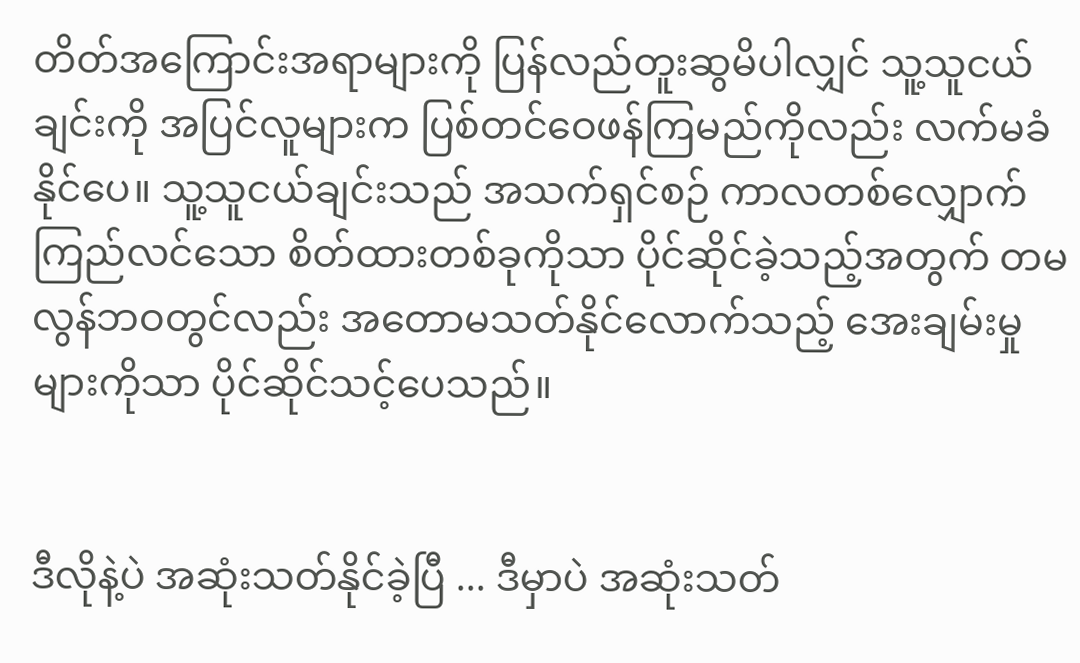တိတ်အကြောင်းအရာများကို ပြန်လည်တူးဆွမိပါလျှင် သူ့သူငယ်ချင်းကို အပြင်လူများက ပြစ်တင်ဝေဖန်ကြမည်ကိုလည်း လက်မခံနိုင်ပေ။ သူ့သူငယ်ချင်းသည် အသက်ရှင်စဉ် ကာလတစ်လျှောက် ကြည်လင်သော စိတ်ထားတစ်ခုကိုသာ ပိုင်ဆိုင်ခဲ့သည့်အတွက် တမလွန်ဘဝတွင်လည်း အတောမသတ်နိုင်လောက်သည့် အေးချမ်းမှုများကိုသာ ပိုင်ဆိုင်သင့်ပေသည်။


ဒီလိုနဲ့ပဲ အဆုံးသတ်နိုင်ခဲ့ပြီ ... ဒီမှာပဲ အဆုံးသတ်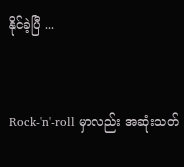နိုင်ခဲ့ပြီ ...


Rock-'n'-roll မှာလည်း အဆုံးသတ်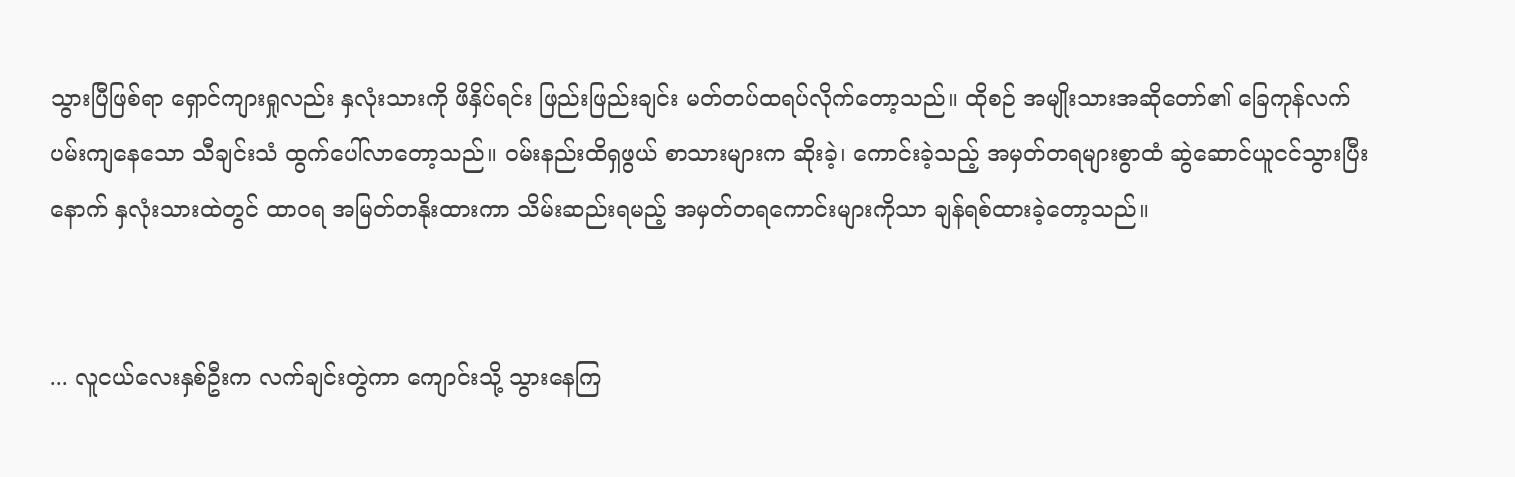သွားပြီဖြစ်ရာ ရှောင်ကျားရှုလည်း နှလုံးသားကို ဖိနှိပ်ရင်း ဖြည်းဖြည်းချင်း မတ်တပ်ထရပ်လိုက်တော့သည်။ ထိုစဉ် အမျိုးသားအဆိုတော်၏ ခြေကုန်လက်ပမ်းကျနေသော သီချင်းသံ ထွက်‌ပေါ်လာတော့သည်။ ဝမ်းနည်းထိရှဖွယ် စာသားများက ဆိုးခဲ့၊ ကောင်းခဲ့သည့် အမှတ်တရများစွာထံ ဆွဲဆောင်ယူငင်သွားပြီးနောက် နှလုံးသားထဲတွင် ထာဝရ အမြတ်တနိုးထားကာ သိမ်းဆည်းရမည့် အမှတ်တရကောင်းများကိုသာ ချန်ရစ်ထားခဲ့တော့သည်။


... လူငယ်လေးနှစ်ဦးက လက်ချင်းတွဲကာ ကျောင်းသို့ သွားနေကြ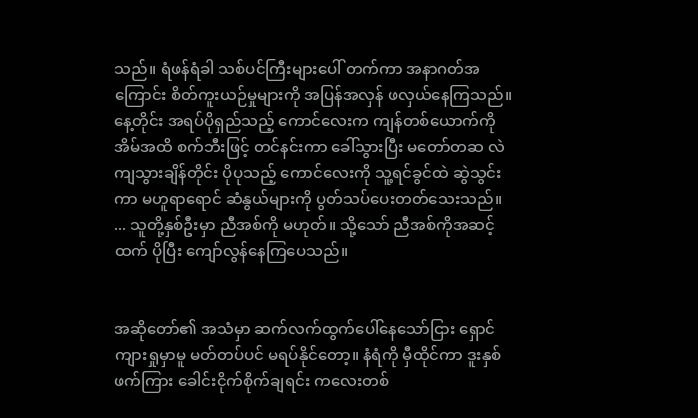သည်။ ရံဖန်ရံခါ သစ်ပင်ကြီးများပေါ် တက်ကာ အနာဂတ်အကြောင်း စိတ်ကူးယဉ်မှုများကို အပြန်အလှန် ဖလှယ်နေကြသည်။ နေ့တိုင်း အရပ်ပိုရှည်သည့် ကောင်လေးက ကျန်တစ်ယောက်ကို အိမ်အထိ စက်ဘီးဖြင့် တင်နင်းကာ ခေါ်သွားပြီး မတော်တဆ လဲကျသွားချိန်တိုင်း ပိုပုသည့် ကောင်လေးကို သူ့ရင်ခွင်ထဲ ဆွဲသွင်းကာ မဟူရာရောင် ‌ဆံနွယ်များကို ပွတ်သပ်ပေးတတ်သေးသည်။ ... သူတို့နှစ်ဦးမှာ ညီအစ်ကို မဟုတ်။ သို့သော် ညီအစ်ကိုအဆင့်ထက် ပိုပြီး ကျော်လွန်နေကြပေသည်။


အဆိုတော်၏ အသံမှာ ဆက်လက်ထွက်ပေါ်နေသော်ငြား ရှောင်ကျားရှုမှာမူ မတ်တပ်ပင် မရပ်နိုင်တော့။ နံရံကို မှီထိုင်ကာ ဒူးနှစ်ဖက်ကြား ခေါင်းငိုက်စိုက်ချရင်း ကလေးတစ်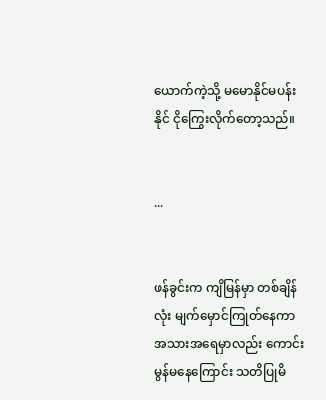ယောက်ကဲ့သို့ မမောနိုင်မပန်းနိုင် ငိုကြွေးလိုက်တော့သည်။


...


ဖန်ခွင်းက ကျိမြန်မှာ တစ်ချိန်လုံး မျက်မှောင်ကြုတ်နေကာ အသားအရေမှာလည်း ကောင်းမွန်မနေကြောင်း သတိပြုမိ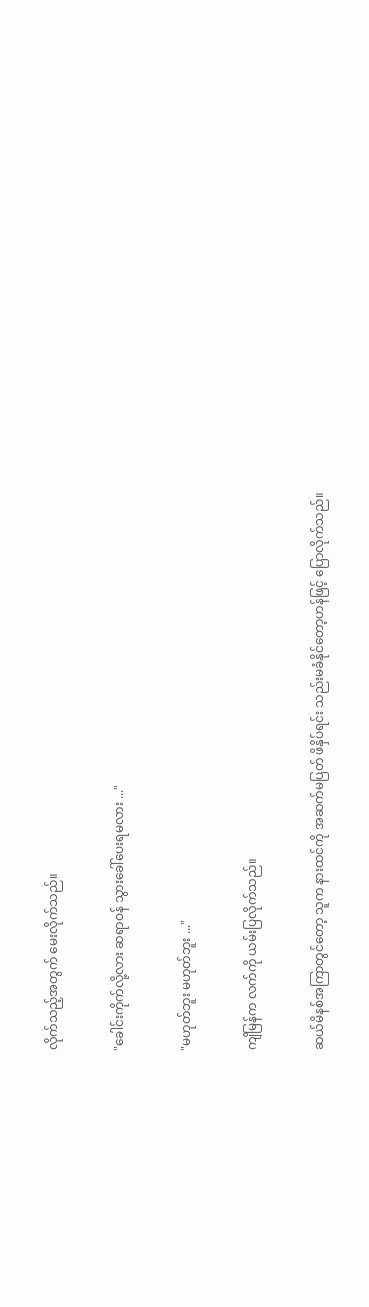လိုက်သည့်အတွက် မေးလိုက်သည်။


"ခေါင်းကိုက်လို့လား ဆရာဝန် သွားခေါ်ပေးရမလား ..."


"မဟုတ်ဘူး မဟုတ်ဘူး ..."


ကျိမြန်က လက်ကို ယမ်းပြလိုက်သည်။


ဆယ်မိနစ်အကြာတွင်တော့ သူက နားထင်ကို အဆက်မပြတ် ဖိနှိပ်ရင်း သည်းမခံနိုင်တော့ဟန်ဖြင့် ပြောလိုက်သည်။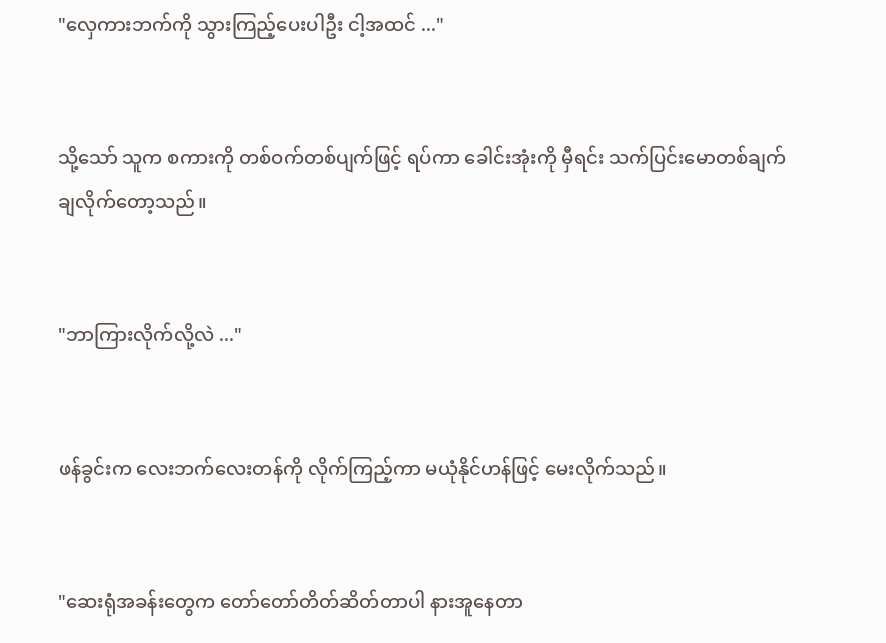"လှေကားဘက်ကို သွားကြည့်ပေးပါဦး ငါ့အထင် ..."


သို့သော် သူက စကားကို တစ်ဝက်တစ်ပျက်ဖြင့် ရပ်ကာ ခေါင်းအုံးကို မှီရင်း သက်ပြင်းမောတစ်ချက် ချလိုက်တော့သည်။


"ဘာကြားလိုက်လို့လဲ ..."


ဖန်ခွင်းက လေးဘက်လေးတန်ကို လိုက်ကြည့်ကာ မယုံနိုင်ဟန်ဖြင့် မေးလိုက်သည်။


"ဆေးရုံအခန်းတွေက တော်တော်တိတ်ဆိတ်တာပါ နားအူနေ‌တာ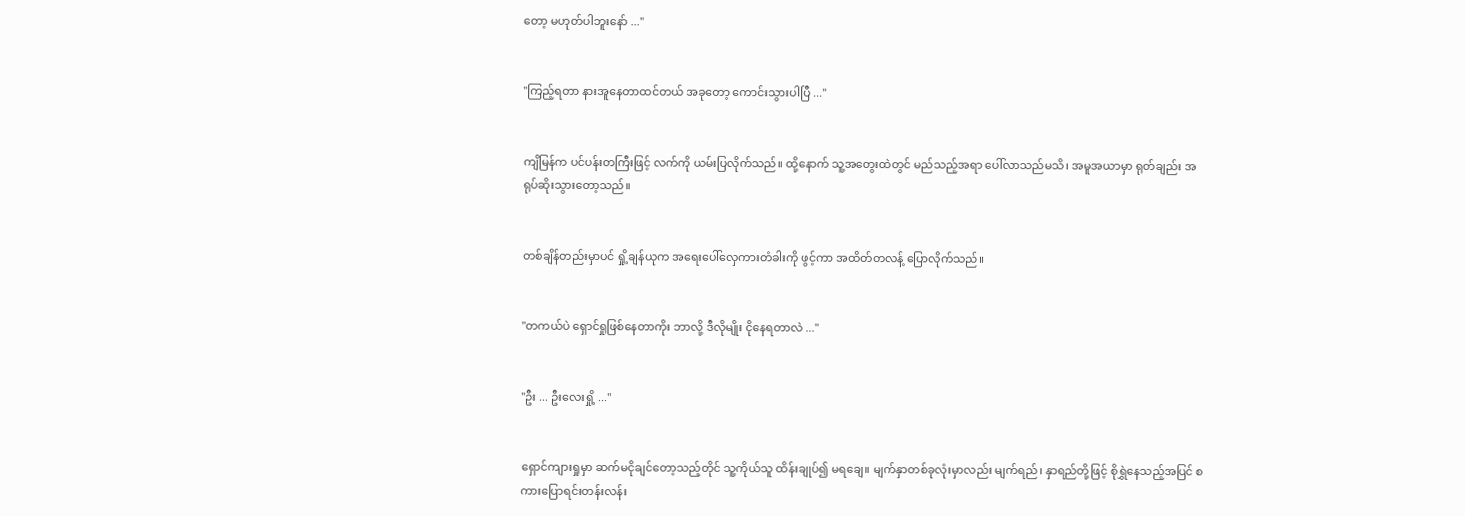တော့ မဟုတ်ပါဘူးနော် ..."


"ကြည့်ရတာ နားအူနေတာထင်တယ် အခုတော့ ကောင်းသွားပါပြီ ..."


ကျိမြန်က ပင်ပန်းတကြီးဖြင့် လက်ကို ယမ်းပြလိုက်သည်။ ထို့နောက် သူ့အတွေးထဲတွင် မည်သည့်အရာ ပေါ်လာသည်မသိ၊ အမူအယာမှာ ရုတ်ချည်း အရုပ်ဆိုးသွားတော့သည်။


တစ်ချိန်တည်းမှာပင် ရှို့ချန်ယုက အရေးပေါ်လှေကားတံခါးကို ဖွင့်ကာ အထိတ်တလန့် ပြောလိုက်သည်။


"တကယ်ပဲ ရှောင်ရှုဖြစ်နေတာကိုး ဘာလို့ ဒီလိုမျိုး ငိုနေရတာလဲ ..."


"ဦး ... ဦးလေးရှို့ ..."


ရှောင်ကျားရှုမှာ ဆက်မငိုချင်တော့သည့်တိုင် သူ့ကိုယ်သူ ထိန်းချုပ်၍ မရချေ။ မျက်နှာတစ်ခုလုံးမှာလည်း မျက်ရည်၊ နှာရည်တို့ဖြင့် စိုရွှဲနေသည့်အပြင် စကားပြောရင်းတန်းလန်း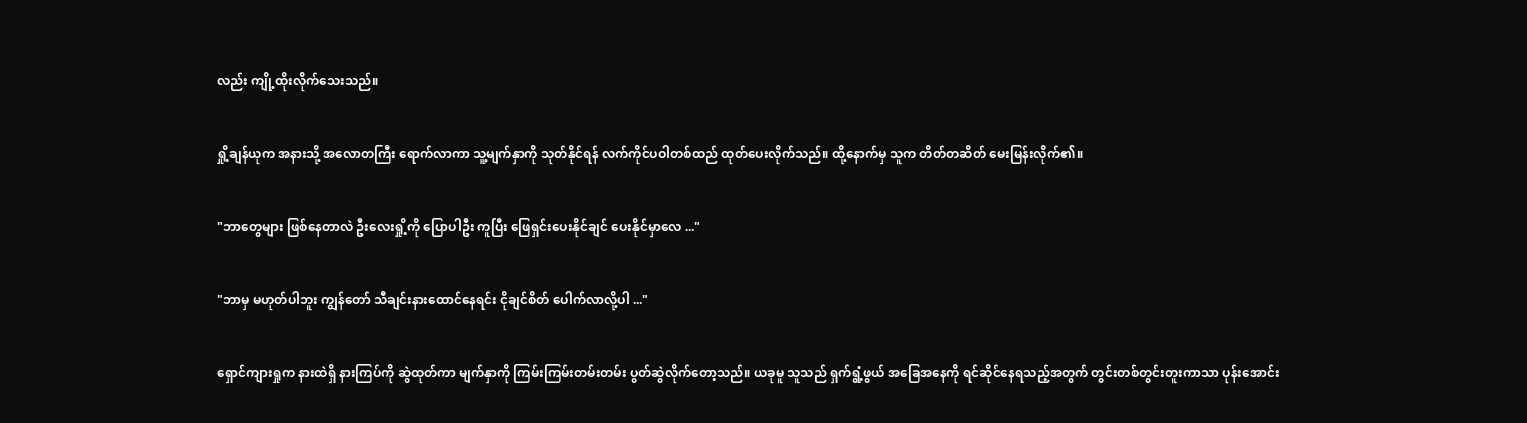လည်း ကျို့ထိုးလိုက်သေးသည်။


ရှို့ချန်ယုက အနားသို့ အလောတကြီး ရောက်လာကာ သူ့မျက်နှာကို သုတ်နိုင်ရန် လက်ကိုင်ပဝါတစ်ထည် ထုတ်ပေးလိုက်သည်။ ထို့နောက်မှ သူက တိတ်တဆိတ် မေးမြန်းလိုက်၏။


"ဘာတွေများ ဖြစ်နေတာလဲ ဦးလေးရှို့ကို ပြောပါဦး ကူပြီး ‌ဖြေရှင်းပေးနိုင်ချင် ပေးနိုင်မှာလေ ..."


"ဘာမှ မဟုတ်ပါဘူး ကျွန်တော် သီချင်းနားထောင်နေရင်း ငိုချင်စိတ် ပေါက်လာလို့ပါ ..."


ရှောင်ကျားရှုက နားထဲရှိ နားကြပ်ကို ဆွဲထုတ်ကာ မျက်နှာကို ကြမ်းကြမ်းတမ်းတမ်း ပွတ်ဆွဲလိုက်တော့သည်။ ယခုမူ သူသည် ရှက်ရွံ့ဖွယ် အခြေအနေကို ရင်ဆိုင်နေရသည့်အတွက် တွင်းတစ်တွင်းတူးကာသာ ပုန်းအောင်း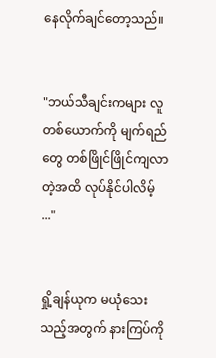နေလိုက်ချင်တော့သည်။


"ဘယ်သီချင်းကများ လူတစ်ယောက်ကို မျက်ရည်တွေ တစ်ဖြိုင်ဖြိုင်ကျလာတဲ့အထိ လုပ်နိုင်ပါလိမ့် ..."


ရှို့ချန်ယုက မယုံသေးသည့်အတွက် နားကြပ်ကို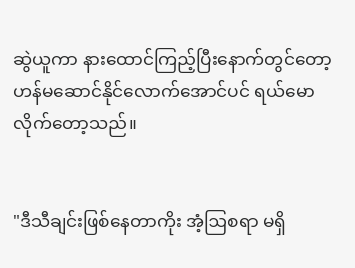ဆွဲယူကာ နားထောင်ကြည့်ပြီးနောက်တွင်တော့ ဟန်မဆောင်နိုင်လောက်အောင်ပင် ရယ်မောလိုက်တော့သည်။


"ဒီသီချင်းဖြစ်နေတာကိုး အံ့ဩစရာ မရှိ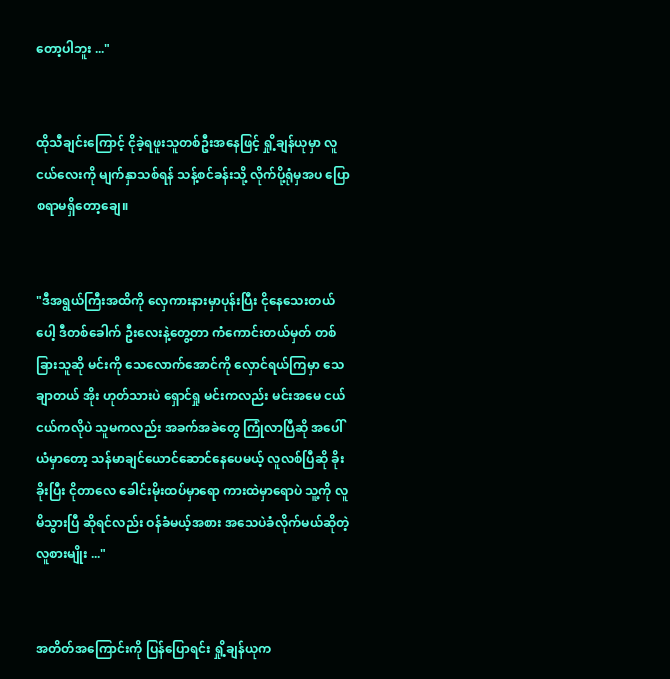တော့ပါဘူး ..."


ထိုသီချင်းကြောင့် ငိုခဲ့ရဖူးသူတစ်ဦးအနေဖြင့် ရှို့ချန်ယုမှာ လူငယ်လေးကို မျက်နှာသစ်ရန် သန့်စင်ခန်းသို့ လိုက်ပို့ရုံမှအပ ပြောစရာမရှိတော့ချေ။


"ဒီအရွယ်ကြီးအထိကို လှေကားနားမှာပုန်းပြီး ငိုနေသေးတယ်ပေါ့ ဒီတစ်ခေါက် ဦးလေးနဲ့တွေ့တာ ကံကောင်းတယ်မှတ် တစ်ခြားသူဆို မင်းကို သေလောက်အောင်ကို လှောင်ရယ်ကြမှာ သေချာတယ် အိုး ဟုတ်သားပဲ ရှောင်ရှု မင်းကလည်း မင်းအမေ ငယ်ငယ်ကလိုပဲ သူမကလည်း အခက်အခဲတွေ ကြုံလာပြီဆို အပေါ်ယံမှာတော့ သန်မာချင်ယောင်ဆောင်နေပေမယ့် လူလစ်ပြီဆို ခိုးခိုးပြီး ငိုတာလေ ခေါင်းမိုးထပ်မှာရော ကားထဲမှာရောပဲ သူ့ကို လူမိသွားပြီ ဆိုရင်လည်း ဝန်ခံမယ့်အစား အသေပဲခံလိုက်မယ်ဆိုတဲ့ လူစားမျိုး ..."


အတိတ်အကြောင်းကို ပြန်ပြောရင်း ရှို့ချန်ယုက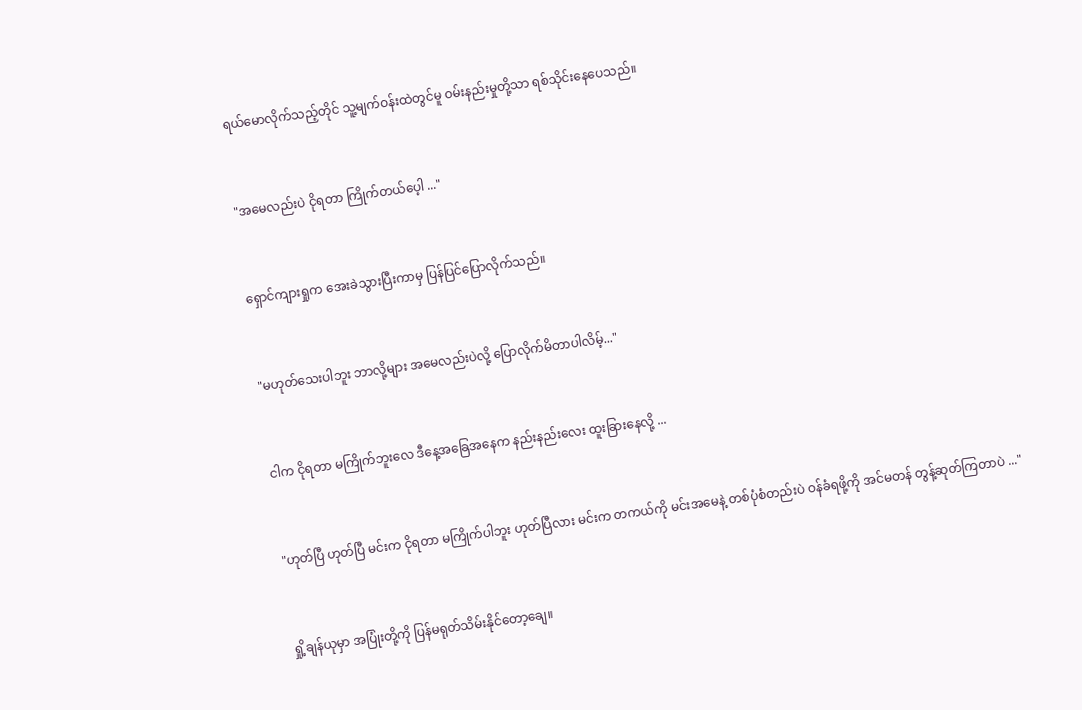ရယ်မောလိုက်သည့်တိုင် သူ့မျက်ဝန်းထဲတွင်မူ ဝမ်းနည်းမှုတို့သာ ရစ်သိုင်းနေပေသည်။


"အမေလည်းပဲ ငိုရတာ ကြိုက်တယ်ပေ့ါ ..."


ရှောင်ကျားရှုက အေးခဲသွားပြီးကာမှ ပြန်ပြင်ပြောလိုက်သည်။


"မဟုတ်သေးပါဘူး ဘာလို့များ အမေလည်းပဲလို့ ပြောလိုက်မိတာပါလိမ့်..."


ငါက ငိုရတာ မကြိုက်ဘူးလေ ဒီနေ့အခြေအနေက နည်းနည်းလေး ထူးခြားနေလို့ ...


"ဟုတ်ပြီ ဟုတ်ပြီ မင်းက ငိုရတာ မကြိုက်ပါဘူး ဟုတ်ပြီလား မင်းက တကယ်ကို မင်း‌အမေနဲ့ တစ်ပုံစံတည်းပဲ ဝန်ခံရဖို့ကို အင်မတန် တွန့်ဆုတ်ကြတာပဲ ..."


ရှို့ချန်ယုမှာ အပြုံးတို့ကို ပြန်မရုတ်သိမ်းနိုင်တော့ချေ။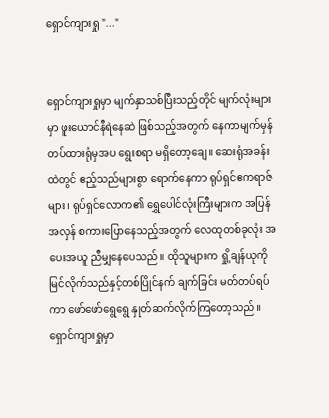ရှောင်ကျားရှု "..."


ရှောင်ကျားရှုမှာ မျက်နှာသစ်ပြီးသည့်တိုင် မျက်လုံးများမှာ ဖူးယောင်နီရဲနေဆဲ ဖြစ်သည့်အတွက် နေကာမျက်မှန် တပ်ထားရုံမှအပ ရွေးစရာ မရှိတော့ချေ။ ဆေးရုံအခန်းထဲတွင် ဧည့်သည်များစွာ ရောက်နေကာ ရုပ်ရှင်ဧကရာဇ်များ၊ ရုပ်ရှင်လောက၏ ရွှေပေါင်လုံးကြီးများက အပြန်အလှန် စကားပြောနေသည့်အတွက် လေထုတစ်ခုလုံး အပေးအယူ ညီမျှနေပေသည်။ ထိုသူများက ရှို့ချန်ယုကို မြင်လိုက်သည်နှင့်တစ်ပြိုင်နက် ချက်ခြင်း မတ်တပ်ရပ်ကာ ဖော်ဖော်ရွေရွေ နှုတ်ဆက်လိုက်ကြတော့သည်။ ရှောင်ကျားရှုမှာ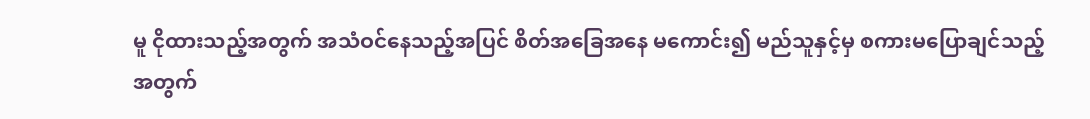မူ ငိုထားသည့်အတွက် အသံဝင်နေသည့်အပြင် စိတ်အခြေအနေ မကောင်း၍ မည်သူနှင့်မှ စကားမပြောချင်သည့်အတွက်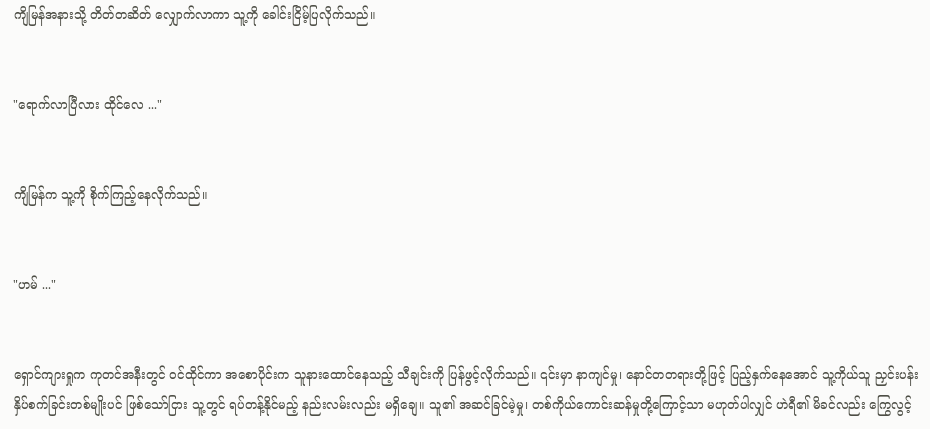ကျိမြန်အနားသို့ တိတ်တဆိတ် လျှောက်လာကာ သူ့ကို ခေါင်းငြိမ့်ပြလိုက်သည်။


"ရောက်လာပြီလား ထိုင်လေ ..."


ကျိမြန်က သူ့ကို စိုက်ကြည့်နေလိုက်သည်။


"ဟမ် ..."


ရှောင်ကျားရှုက ကုတင်အနီးတွင် ဝင်ထိုင်ကာ အစောပိုင်းက သူနားထောင်နေသည့် သီချင်းကို ပြန်ဖွင့်လိုက်သည်။ ၎င်းမှာ နာကျင်မှု၊ နောင်တတရားတို့ဖြင့် ပြည့်နှက်နေအောင် သူ့ကိုယ်သူ ညှင်းပန်းနှိပ်စက်ခြင်းတစ်မျိုးပင် ဖြစ်သော်ငြား သူ့တွင် ရပ်တန့်နိုင်မည့် နည်းလမ်းလည်း မရှိချေ။ သူ၏ အဆင်ခြင်မဲ့မှု၊ တစ်ကိုယ်ကောင်းဆန်မှုတို့ကြောင့်သာ မဟုတ်ပါလျှင် ဟဲရီ၏ မိခင်လည်း ကြွေလွင့်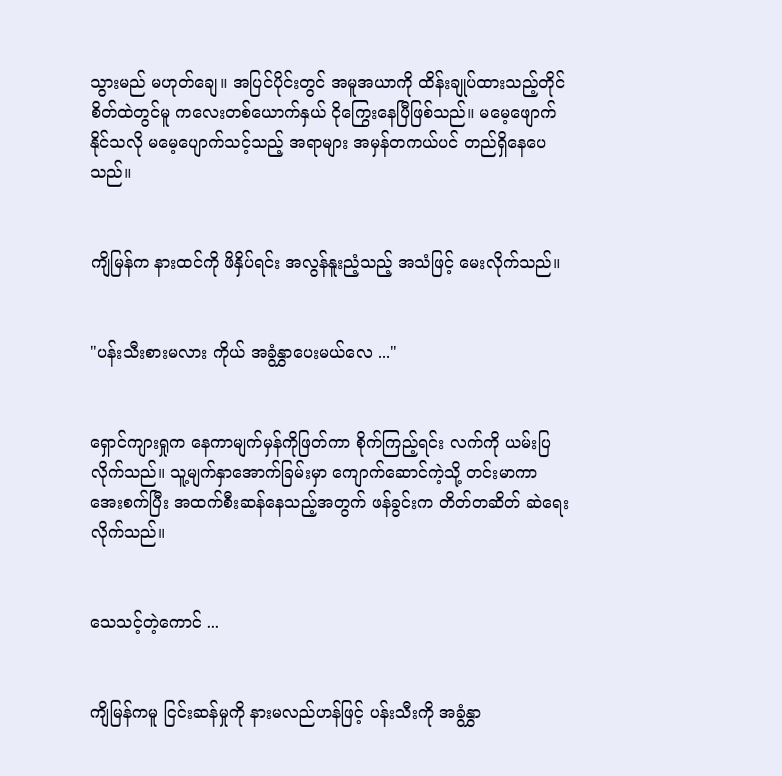သွားမည် မဟုတ်ချေ။ အပြင်ပိုင်းတွင် အမူအယာကို ထိန်းချုပ်ထားသည့်တိုင် စိတ်ထဲတွင်မူ ကလေးတစ်ယောက်နှယ် ငိုကြွေးနေပြီဖြစ်သည်။ ‌မမေ့ဖျောက်နိုင်သလို မမေ့ပျောက်သင့်သည့် အရာများ အမှန်တကယ်ပင် တည်ရှိနေပေသည်။


ကျိမြန်က နားထင်ကို ဖိနှိပ်ရင်း အလွန်နူးညံ့သည့် အသံဖြင့် မေးလိုက်သည်။


"ပန်းသီးစားမလား ကိုယ် အခွံနွှာပေးမယ်လေ ..."


ရှောင်ကျားရှုက နေကာမျက်မှန်ကိုဖြတ်ကာ စိုက်ကြည့်ရင်း လက်ကို ယမ်းပြလိုက်သည်။ သူ့မျက်နှာအောက်ခြမ်းမှာ ကျောက်ဆောင်ကဲ့သို့ တင်းမာကာ အေးစက်ပြီး အထက်စီးဆန်နေသည့်အတွက် ဖန်ခွင်းက တိတ်တဆိတ် ဆဲရေးလိုက်သည်။


သေသင့်တဲ့ကောင် ...


ကျိမြန်ကမူ ငြင်းဆန်မှုကို နားမလည်ဟန်ဖြင့် ပန်းသီးကို အခွံနွှာ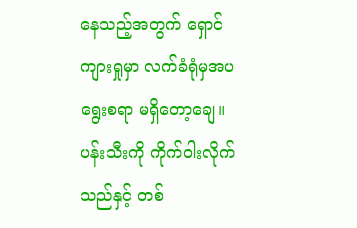နေသည့်အတွက် ရှောင်ကျားရှုမှာ လက်ခံရုံမှအပ ရွေးစရာ မရှိတော့ချေ။ ပန်းသီးကို ကိုက်ဝါးလိုက်သည်နှင့် တစ်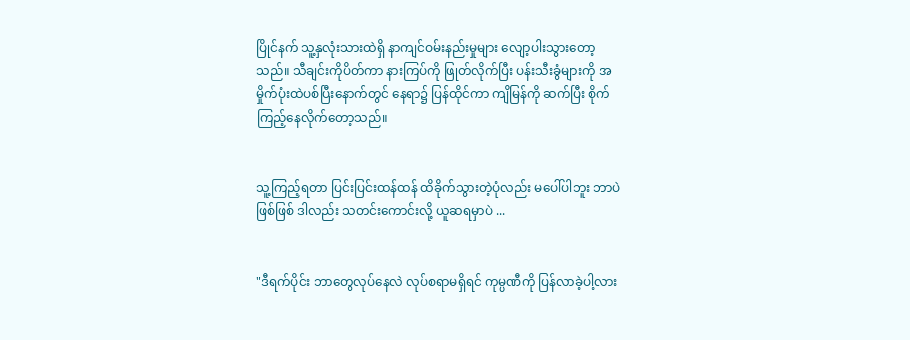ပြိုင်နက် သူ့နှလုံးသားထဲရှိ နာကျင်ဝမ်းနည်းမှုများ လျော့ပါးသွားတော့သည်။ သီချင်းကိုပိတ်ကာ နားကြပ်ကို ဖြုတ်လိုက်ပြီး ပန်းသီးခွံများကို အမှိုက်ပုံးထဲပစ်ပြီးနောက်တွင် နေရာ၌ ပြန်ထိုင်ကာ ကျိမြန်ကို ဆက်ပြီး စိုက်ကြည့်နေလိုက်တော့သည်။


သူ့ကြည့်ရတာ ပြင်းပြင်းထန်ထန် ထိခိုက်သွားတဲ့ပုံလည်း မပေါ်ပါဘူး ဘာပဲဖြစ်ဖြစ် ဒါလည်း သတင်းကောင်းလို့ ယူဆရမှာပဲ ...


"ဒီရက်ပိုင်း ဘာတွေလုပ်နေလဲ လုပ်စရာမရှိရင် ကုမ္ပဏီကို ပြန်လာခဲ့ပါ့လား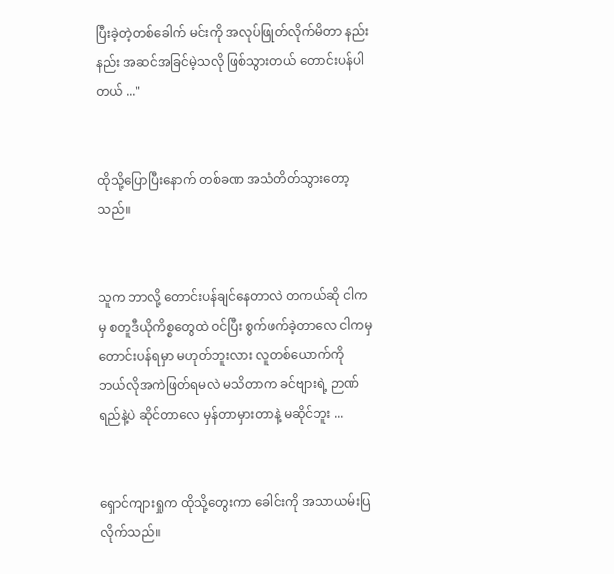ပြီးခဲ့တဲ့တစ်ခေါက် မင်းကို အလုပ်ဖြုတ်လိုက်မိတာ နည်းနည်း အဆင်အခြင်မဲ့သလို ဖြစ်သွားတယ် တောင်းပန်ပါတယ် ..."


ထိုသို့ပြောပြီးနောက် တစ်ခဏ အသံတိတ်သွားတော့သည်။


သူက ဘာလို့ တောင်းပန်ချင်နေတာလဲ တကယ်ဆို ငါကမှ စတူဒီယိုကိစ္စတွေထဲ ဝင်ပြီး စွက်ဖက်ခဲ့တာလေ ငါကမှ တောင်းပန်ရမှာ မဟုတ်ဘူးလား လူတစ်ယောက်ကို ဘယ်လိုအကဲဖြတ်ရမလဲ မသိတာက ခင်ဗျားရဲ့ ဉာဏ်ရည်နဲ့ပဲ ဆိုင်တာလေ မှန်တာမှားတာနဲ့ မဆိုင်ဘူး ...


ရှောင်ကျားရှုက ထိုသို့တွေးကာ ခေါင်းကို အသာယမ်းပြလိုက်သည်။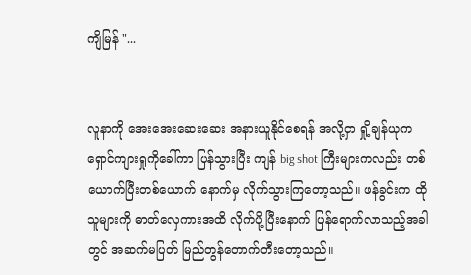ကျိမြန် "...


လူနာကို အေးအေး‌ဆေးဆေး အနားယူနိုင်စေရန် အလို့ငှာ ရှို့ချန်ယုက ရှောင်ကျားရှုကိုခေါ်ကာ ပြန်သွားပြီး ကျန် big shot ကြီးများကလည်း တစ်ယောက်ပြီးတစ်ယောက် ‌နောက်မှ လိုက်သွားကြတော့သည်။ ဖန်ခွင်းက ထိုသူများကို ဓာတ်လှေကားအထိ လိုက်ပို့ပြီးနောက် ပြန်ရောက်လာသည့်အခါတွင် အဆက်မပြတ် မြည်တွန်တောက်တီးတော့သည်။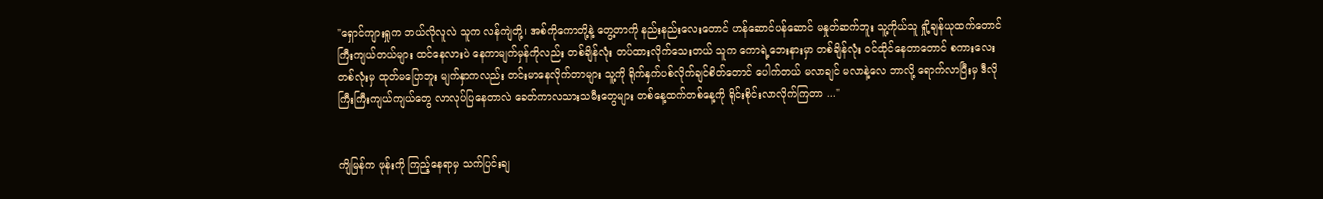"ရှောင်ကျားရှုက ဘယ်လိုလူလဲ သူက လန်ကျဲတို့၊ အစ်ကိုကောတို့နဲ့ တွေ့တာကို နည်းနည်းလေးတောင် ဟန်ဆောင်ပန်ဆောင် မနှုတ်ဆက်ဘူး သူ့ကိုယ်သူ ရှို့ချန်ယုထက်တောင် ကြီးကျယ်တယ်များ ထင်နေလားပဲ နေကာမျက်မှန်ကိုလည်း တစ်ချိန်လုံး တပ်ထားလိုက်သေးတယ် သူက ကောရဲ့ဘေးနားမှာ တစ်ချိန်လုံး ဝင်‌ထိုင်နေတာတောင် စကားလေးတစ်လုံးမှ ထုတ်မပြောဘူး မျက်နှာကလည်း တင်းမာနေလိုက်တာများ သူ့ကို ရိုက်နှက်ပစ်လိုက်ချင်စိတ်တောင် ပေါက်တယ် မလာချင် မလာနဲ့လေ ဘာလို့ ရောက်လာပြီးမှ ဒီလို ကြီးကြီးကျယ်ကျယ်တွေ လာလုပ်ပြနေတာလဲ ခေတ်ကာလသားသမီးတွေများ တစ်နေ့ထက်တစ်နေ့ကို ရိုင်းစိုင်းလာလိုက်ကြတာ ..."


ကျိမြန်က ဖုန်းကို ကြည့်နေရာမှ သက်ပြင်းချ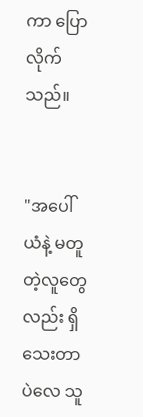ကာ ပြောလိုက်သည်။


"အပေါ်ယံနဲ့ မတူတဲ့လူတွေလည်း ရှိသေးတာပဲလေ သူ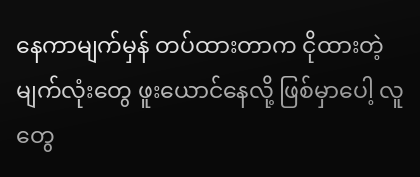နေကာမျက်မှန် တပ်ထားတာက ငိုထားတဲ့မျက်လုံးတွေ ဖူးယောင်နေလို့ ဖြစ်မှာပေါ့ လူတွေ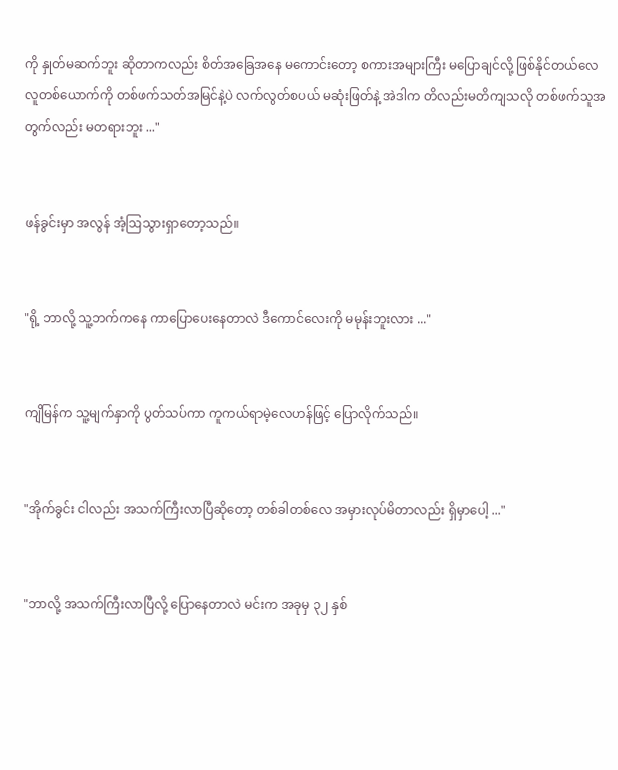ကို နှုတ်မဆက်ဘူး ဆိုတာကလည်း စိတ်အခြေအနေ မကောင်းတော့ စကားအများကြီး မပြောချင်လို့ ဖြစ်နိုင်တယ်လေ လူတစ်ယောက်ကို တစ်ဖက်သတ်အမြင်နဲ့ပဲ လက်လွတ်စပယ် မဆုံးဖြတ်နဲ့ အဲဒါက တိလည်းမတိကျသလို တစ်ဖက်သူအတွက်လည်း မတရားဘူး ..."


ဖန်ခွင်းမှာ အလွန် အံ့ဩသွားရှာတော့သည်။


"ရို့ ဘာလို့ သူ့ဘက်ကနေ ကာပြောပေးနေတာလဲ ဒီကောင်လေးကို မမုန်းဘူးလား ..."


ကျိမြန်က သူ့မျက်နှာကို ပွတ်သပ်ကာ ကူကယ်ရာမဲ့လေဟန်ဖြင့် ပြောလိုက်သည်။


"အိုက်ခွင်း ငါလည်း အသက်ကြီးလာပြီဆိုတော့ တစ်ခါတစ်လေ အမှားလုပ်မိတာလည်း ရှိမှာပေါ့ ..."


"ဘာလို့ အသက်ကြီးလာပြီလို့ ပြောနေတာလဲ မင်းက အခုမှ ၃၂ နှစ်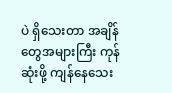ပဲ ရှိသေးတာ အချိန်တွေအများကြီး ကုန်ဆုံးဖို့ ကျန်နေသေး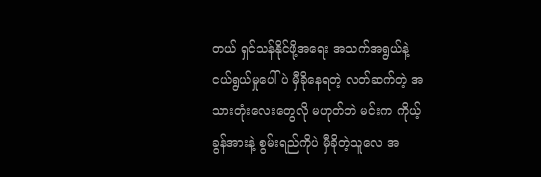တယ် ရှင်သန်နိုင်ဖို့အရေး အသက်အရွယ်နဲ့ ငယ်ရွယ်မှုပေါ်ပဲ မှီခိုနေရတဲ့ လတ်ဆက်တဲ့ အသားတုံးလေးတွေလို မဟုတ်ဘဲ မင်းက ကိုယ့်ခွန်အားနဲ့ စွမ်းရည်ကိုပဲ မှီခိုတဲ့သူလေ အ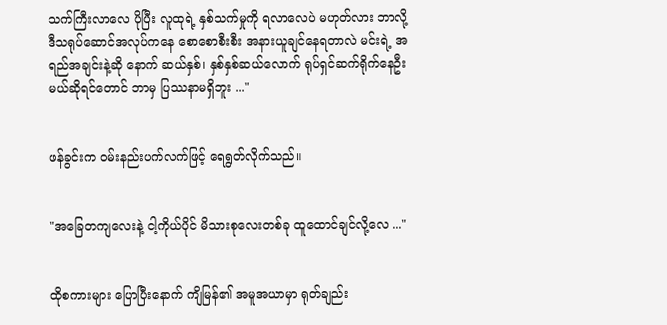သက်ကြီးလာလေ ပိုပြီး လူထုရဲ့ နှစ်သက်မှုကို ရလာလေပဲ မဟုတ်လား ဘာလို့ ဒီသရုပ်ဆောင်အလုပ်ကနေ စောစောစီးစီး အနားယူချင်နေရတာလဲ မင်းရဲ့ အရည်အချင်းနဲ့ဆို နောက် ဆယ်နှစ်၊ နှစ်နှစ်ဆယ်လောက် ရုပ်ရှင်ဆက်ရိုက်နေဦးမယ်ဆိုရင်တောင် ဘာမှ ပြဿနာမရှိဘူး ..."


ဖန်ခွင်းက ဝမ်းနည်းပက်လက်ဖြင့် ရေရွတ်လိုက်သည်။


"အခြေတကျလေးနဲ့ ငါ့ကိုယ်ပိုင် မိသားစုလေးတစ်ခု ထူထောင်ချင်လို့လေ ..."


ထိုစကားများ ပြောပြီးနောက် ကျိမြန်၏ အမူအယာမှာ ရုတ်ချည်း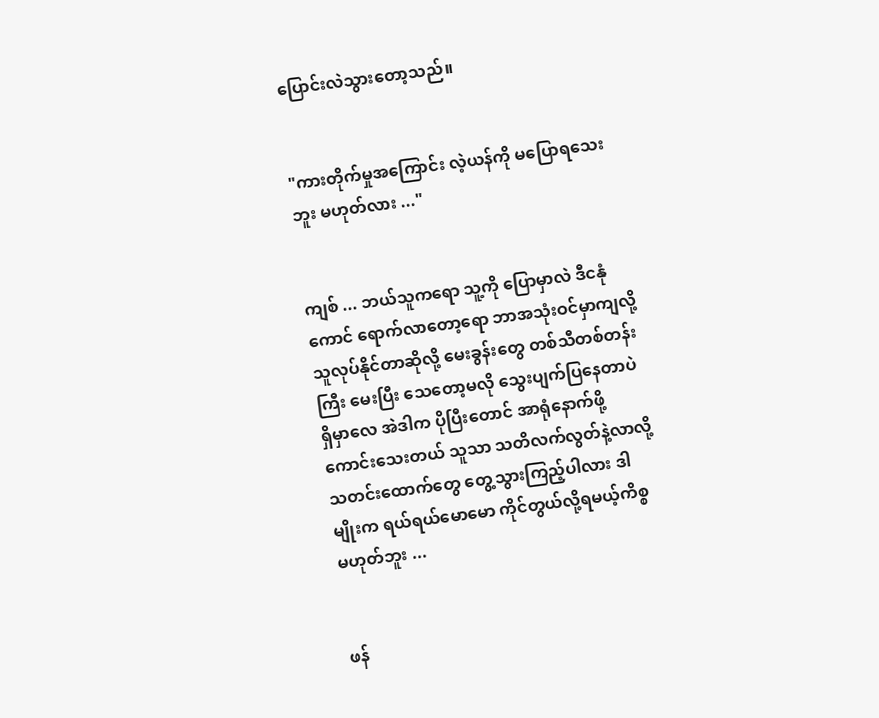ပြောင်းလဲသွားတော့သည်။


"ကားတိုက်မှုအကြောင်း လဲ့ယန်ကို မပြောရသေးဘူး မဟုတ်လား ..."


ကျစ် ... ဘယ်သူကရော သူ့ကို ပြောမှာလဲ ဒီငနုံကောင် ရောက်လာတော့ရော ဘာအသုံးဝင်မှာကျလို့ သူလုပ်နိုင်တာဆိုလို့ မေးခွန်းတွေ တစ်သီတစ်တန်းကြီး မေးပြီး သေတော့မလို သွေးပျက်ပြနေတာပဲ ရှိမှာလေ အဲဒါက ပိုပြီးတောင် အာရုံနောက်ဖို့ ကောင်းသေးတယ် သူသာ သတိလက်လွတ်နဲ့လာလို့ သတင်းထောက်တွေ တွေ့သွားကြည့်ပါလား ဒါမျိုးက ရယ်ရယ်မောမော ကိုင်တွယ်လို့ရမယ့်ကိစ္စ မဟုတ်ဘူး ...


ဖန်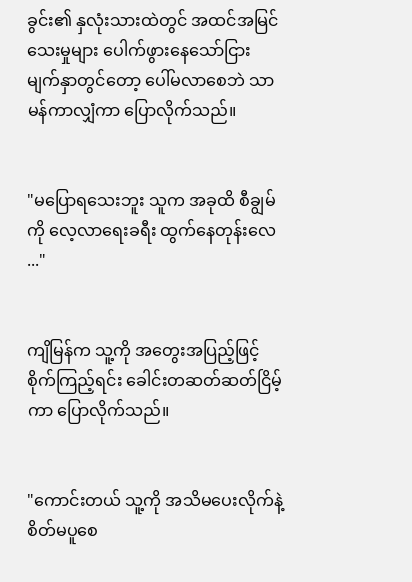ခွင်း၏ နှလုံးသားထဲတွင် အထင်အမြင်သေးမှုများ ပေါက်ဖွားနေသော်ငြား မျက်နှာ‌တွင်တော့ ပေါ်မလာစေဘဲ သာမန်ကာလျှံကာ ပြောလိုက်သည်။


"မပြောရသေးဘူး သူက အခုထိ စီချွမ်ကို လေ့လာရေးခရီး ထွက်နေတုန်းလေ ..."


ကျိမြန်က သူ့ကို အတွေးအပြည့်ဖြင့် စိုက်ကြည့်ရင်း ခေါင်းတဆတ်ဆတ်ငြိမ့်ကာ ပြောလိုက်သည်။


"ကောင်းတယ် သူ့ကို အသိမပေးလိုက်နဲ့ စိတ်မပူစေ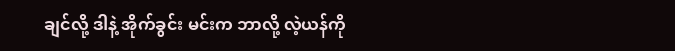ချင်လို့ ဒါနဲ့ အိုက်ခွင်း မင်းက ဘာလို့ လဲ့ယန်ကို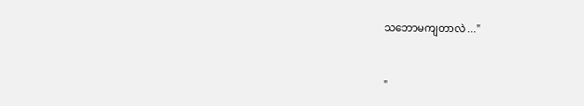သဘောမကျတာလဲ ..."


"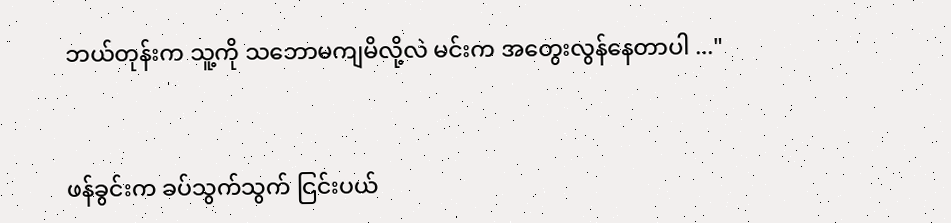ဘယ်တုန်းက သူ့ကို သဘောမကျမိလို့လဲ မင်းက အတွေးလွန်နေတာပါ ..."


ဖန်ခွင်းက ခပ်သွက်သွက် ငြင်းပယ်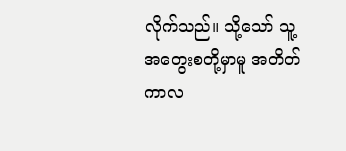လိုက်သည်။ သို့သော် သူ့အတွေးစတို့မှာမူ အတိတ်ကာလ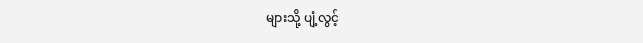များသို့ ပျံ့လွင့်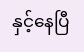နှင့်နေပြီ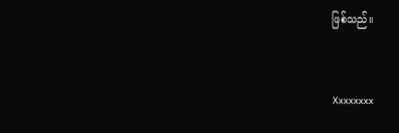ဖြစ်သည်။


Xxxxxxxx